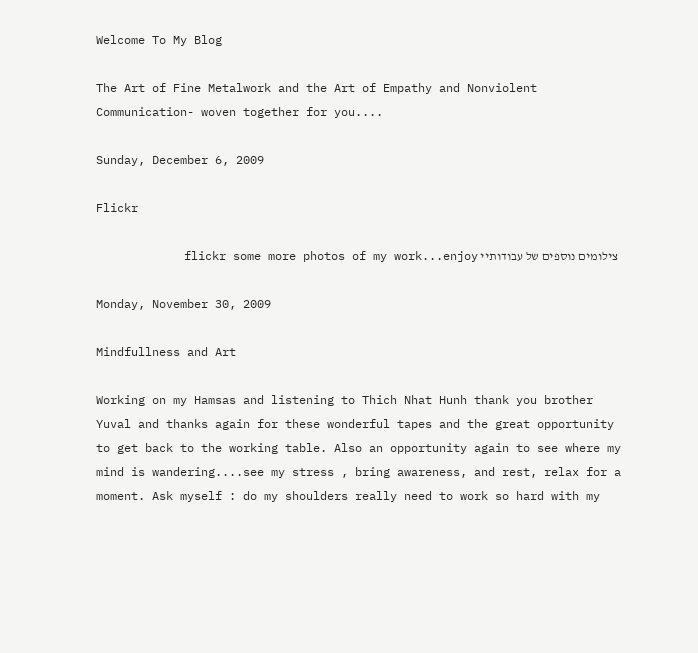Welcome To My Blog

The Art of Fine Metalwork and the Art of Empathy and Nonviolent Communication- woven together for you....

Sunday, December 6, 2009

Flickr

 צילומים נוספים של עבודותיי flickr some more photos of my work...enjoy

Monday, November 30, 2009

Mindfullness and Art

Working on my Hamsas and listening to Thich Nhat Hunh thank you brother Yuval and thanks again for these wonderful tapes and the great opportunity to get back to the working table. Also an opportunity again to see where my mind is wandering....see my stress , bring awareness, and rest, relax for a moment. Ask myself : do my shoulders really need to work so hard with my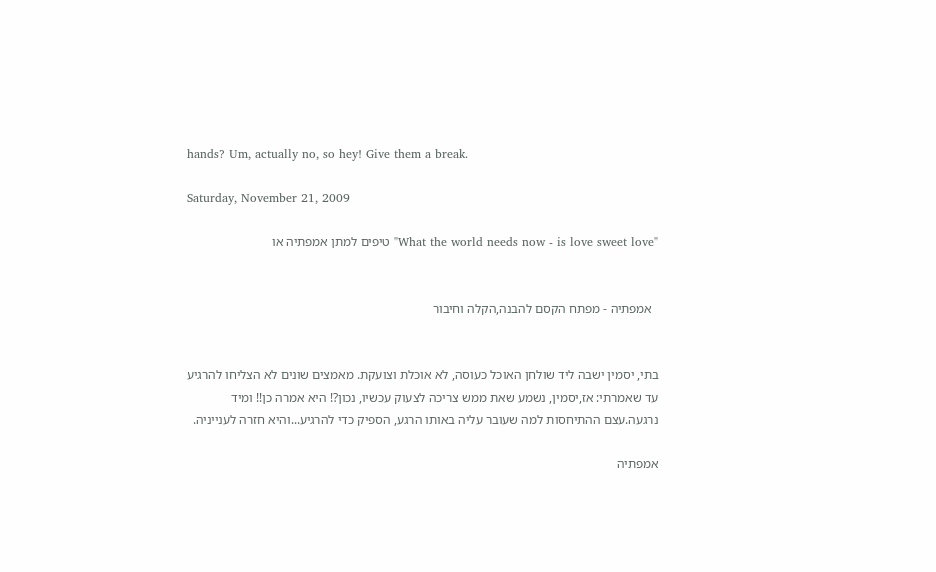hands? Um, actually no, so hey! Give them a break.

Saturday, November 21, 2009

"What the world needs now - is love sweet love" טיפים למתן אמפתיה או


  אמפתיה - מפתח הקסם להבנה,הקלה וחיבור


בתי, יסמין ישבה ליד שולחן האוכל כעוסה, לא אוכלת וצועקת. מאמצים שונים לא הצליחו להרגיע עד שאמרתי: אז,יסמין, נשמע שאת ממש צריכה לצעוק עכשיו, נכון?! היא אמרה כן!! ומיד נרגעה.עצם ההתיחסות למה שעובר עליה באותו הרגע, הספיק כדי להרגיע...והיא חזרה לענייניה.

אמפתיה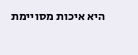היא איכות מסויימת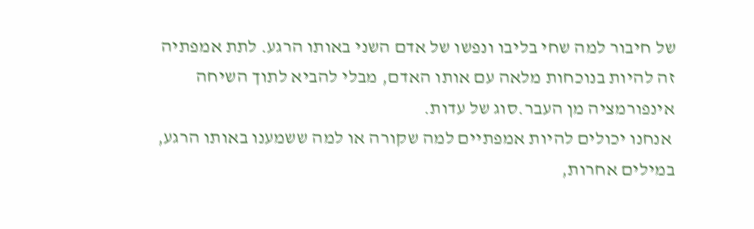של חיבור למה שחי בליבו ונפשו של אדם השני באותו הרגע. לתת אמפתיה זה להיות בנוכחות מלאה עם אותו האדם, מבלי להביא לתוך השיחה אינפורמציה מן העבר.סוג של עדות.
 אנחנו יכולים להיות אמפתיים למה שקורה או למה ששמענו באותו הרגע, במילים אחרות,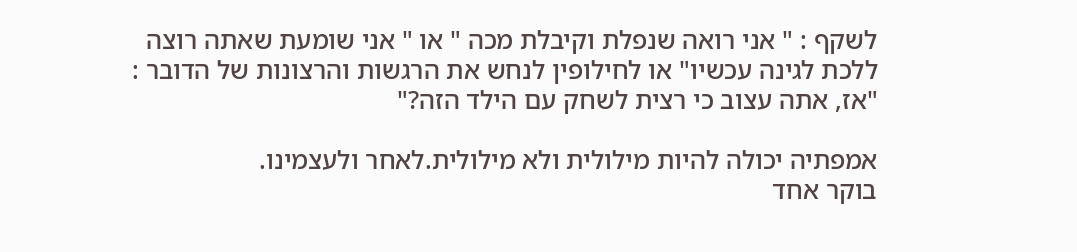לשקף : " אני רואה שנפלת וקיבלת מכה " או " אני שומעת שאתה רוצה ללכת לגינה עכשיו" או לחילופין לנחש את הרגשות והרצונות של הדובר : "אז, אתה עצוב כי רצית לשחק עם הילד הזה?"

אמפתיה יכולה להיות מילולית ולא מילולית.לאחר ולעצמינו.
בוקר אחד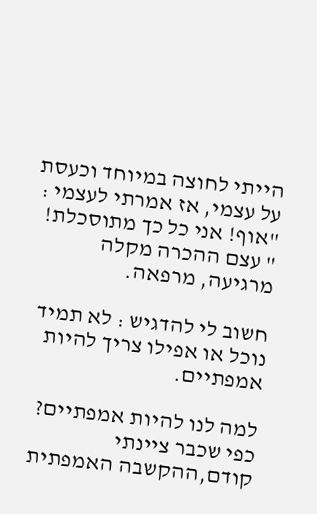הייתי לחוצה במיוחד וכעסת על עצמי, אז אמרתי לעצמי : "אוף! אני כל כך מתוסכלת! " עצם ההכרה מקלה מרגיעה, מרפאה.

חשוב לי להדגיש : לא תמיד נוכל או אפילו צריך להיות אמפתיים.

למה לנו להיות אמפתיים? כפי שכבר ציינתי קודם,ההקשבה האמפתית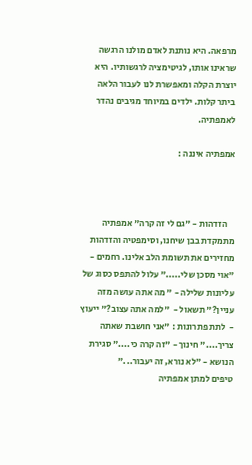מרפאה. היא נותנת לאדם מולנו הרגשה שראינו אותו, לגיטימציה לרגשותיו. היא יוצרת הקלה ומאפשרת לנו לעבור הלאה ביתר קלות. ילדים במיוחד מגיבים נהדר לאמפתיה.

אמפתיה איננה :



    הזדהות - "גם לי זה קרה" אמפתיה מתמקדת בבן שיחנו, וסימפטיה והזדהות מחזירים את תשומת הלב אלינו. רחמים - "אוי מסכן שלי....." עלול להתפס כסוג של עליונות שלילה - " מה אתה עושה מזה עניין?" תשאול -  "למה אתה עצוב?" ייעוץ -  לתת פתרונות : "אני חושבת שאתה צריך...." חינוך - "זה קרה כי...." סגירת הנושא - "לא נורא, זה יעבור..."
טיפים למתן אמפתיה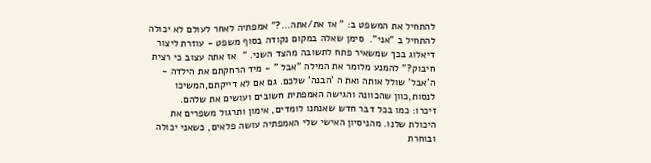להתחיל את המשפט ב: " אז את/אתה...?" אמפתיה לאחר לעולם לא יכולה להתחיל ב "אני".  סימן שאלה במקום נקודה בסוף משפט - עוזרת ליצור דיאלוג בכך שמשאיר פתח לתשובה מהצד השני. "  אז אתה עצוב כי רצית חיבוק?" להמנע מלומר את המילה "אבל " - מיד הרחקתם את הילדה - ה'אבל' שולל אותה ואת ה 'הבנה' שלכם. גם אם לא דייקתם,המשיכו לנסות,כוון שהכוונה והגישה האמפתית חשובים ועושים את שלהם.
זיכרו: כמו בכל דבר חדש שאנחנו לומדים, אימון ותרגול משפרים את היכולת שלנו. מהניסיון האישי שלי האמפתיה עושה פלאים, כשאני יכולה ובוחרת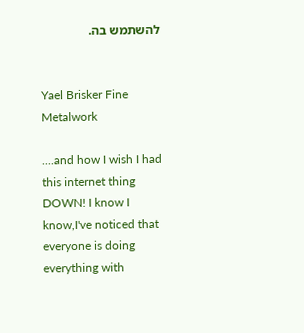להשתמש בה.


Yael Brisker Fine Metalwork

....and how I wish I had this internet thing DOWN! I know I know,I've noticed that everyone is doing everything with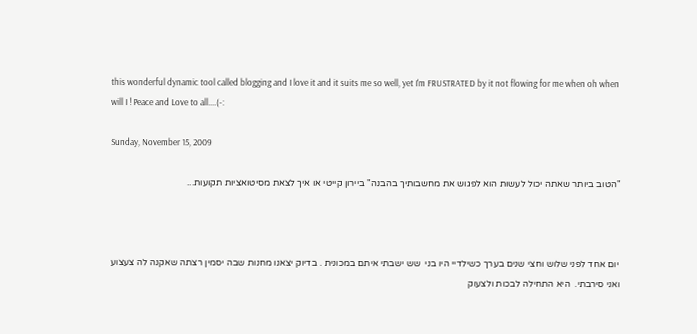this wonderful dynamic tool called blogging and I love it and it suits me so well, yet I'm FRUSTRATED by it not flowing for me when oh when will I ! Peace and Love to all....(-:

Sunday, November 15, 2009

"הטוב ביותר שאתה יכול לעשות הוא לפגוש את מחשבותיך בהבנה" ביירון קייטי או איך לצאת מסיטואציות תקועות...



 יום אחד לפני שלוש וחצי שנים בערך כשילדיי היו בני  שש ישבתי איתם במכונית . בדיוק יצאנו מחנות שבה יסמין רצתה שאקנה לה צעצוע ואני סירבתי.  היא התחילה לבכות ולצעוק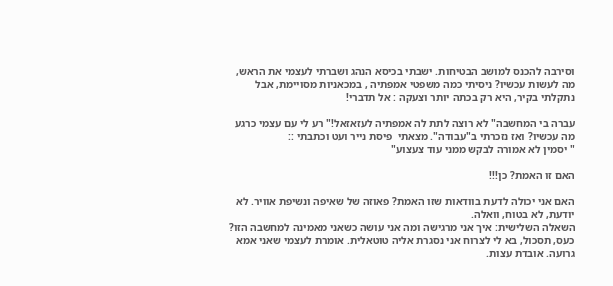וסירבה להכנס למושב הבטיחות. ישבתי בכיסא הנהג ושברתי לעצמי את הראש, מה לעשות עכשיו? ניסיתי כמה משפטי אמפתיה , במכאניות מסויימת, אבל נתקלתי בקיר, היא רק בכתה יותר וצעקה : אל תדברי!

עברה בי המחשבה" לא רוצה לתת לה אמפתיה לעזאזאל!" רע לי עם עצמי כרגע מה עכשיו? ואז נזכרתי ב"עבודה". מצאתי  פיסת נייר ועט וכתבתי ::
" יסמין לא אמורה לבקש ממני עוד צעצוע"

האם זו האמת? כן!!!

האם אני יכולה לדעת בוודאות שזו האמת? פאוזה של שאיפה ונשיפת אוויר. לא יודעת, לא בטוח, וואלה.
השאלה השלישית: איך אני מרגישה ומה אני עושה כשאני מאמינה למחשבה הזו? כעס, תסכול, בא לי לצרוח אני נסגרת אליה טוטאלית. אומרת לעצמי שאני אמא גרועה. אובדת עצות.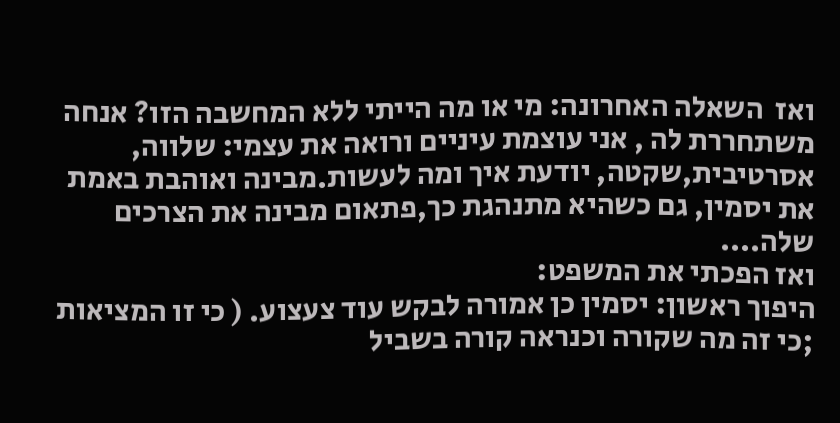ואז  השאלה האחרונה: מי או מה הייתי ללא המחשבה הזו? אנחה משתחררת לה , אני עוצמת עיניים ורואה את עצמי: שלווה, אסרטיבית,שקטה, יודעת איך ומה לעשות.מבינה ואוהבת באמת את יסמין, גם כשהיא מתנהגת כך,פתאום מבינה את הצרכים שלה....
ואז הפכתי את המשפט:
היפוך ראשון: יסמין כן אמורה לבקש עוד צעצוע. ( כי זו המציאות ;כי זה מה שקורה וכנראה קורה בשביל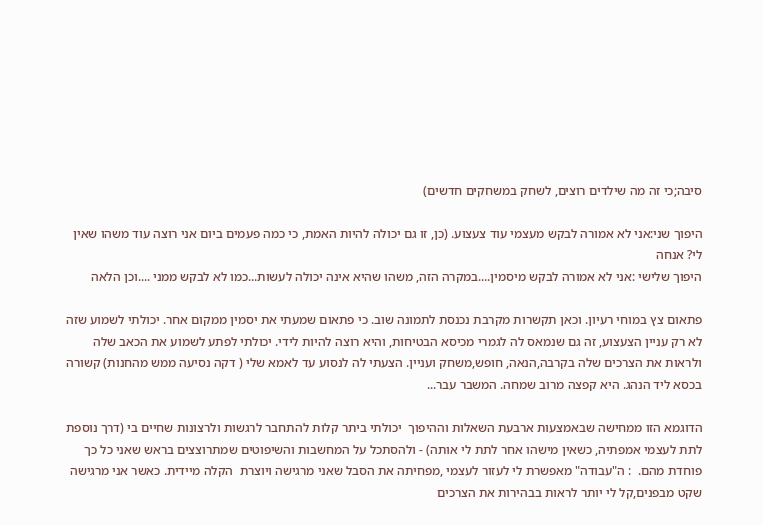סיבה;כי זה מה שילדים רוצים, לשחק במשחקים חדשים)

היפוך שני:אני לא אמורה לבקש מעצמי עוד צעצוע. (כן, זו גם יכולה להיות האמת, כי כמה פעמים ביום אני רוצה עוד משהו שאין לי? אנחה
היפוך שלישי :אני לא אמורה לבקש מיסמין....במקרה הזה, משהו שהיא אינה יכולה לעשות...כמו לא לבקש ממני ....וכן הלאה

פתאום צץ במוחי רעיון. וכאן תקשרות מקרבת נכנסת לתמונה שוב. כי פתאום שמעתי את יסמין ממקום אחר. יכולתי לשמוע שזה לא רק עניין הצעצוע, זה גם שנמאס לה לגמרי מכיסא הבטיחות, והיא רוצה להיות לידי. יכולתי לפתע לשמוע את הכאב שלה ולראות את הצרכים שלה בקרבה,הנאה, חופש,משחק ועניין. הצעתי לה לנסוע עד לאמא שלי ( דקה נסיעה ממש מהחנות) קשורה בכסא ליד הנהג. היא קפצה מרוב שמחה. המשבר עבר...

הדוגמא הזו ממחישה שבאמצעות ארבעת השאלות וההיפוך  יכולתי ביתר קלות להתחבר לרגשות ולרצונות שחיים בי (דרך נוספת לתת לעצמי אמפתיה, כשאין מישהו אחר לתת לי אותה) - ולהסתכל על המחשבות והשיפוטים שמתרוצצים בראש שאני כל כך פוחדת מהם.  : ה"עבודה" מאפשרת לי לעזור לעצמי ,מפחיתה את הסבל שאני מרגישה ויוצרת  הקלה מיידית. כאשר אני מרגישה שקט מבפנים,קל לי יותר לראות בבהירות את הצרכים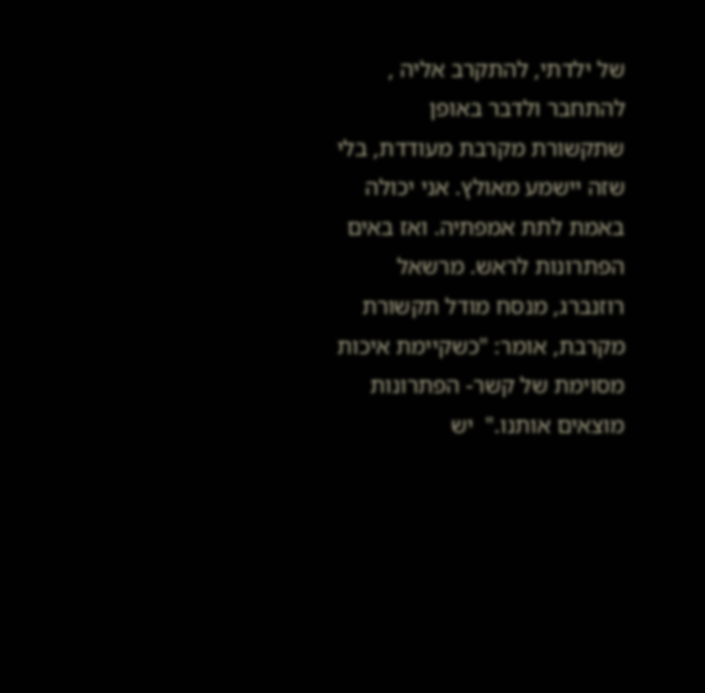של ילדתי, להתקרב אליה , להתחבר ולדבר באופן שתקשורת מקרבת מעודדת, בלי שזה יישמע מאולץ. אני יכולה באמת לתת אמפתיה. ואז באים הפתרונות לראש. מרשאל רוזנברג, מנסח מודל תקשורת מקרבת, אומר: "כשקיימת איכות מסוימת של קשר- הפתרונות מוצאים אותנו."  יש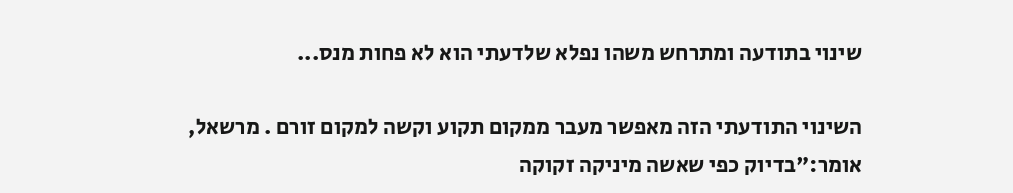שינוי בתודעה ומתרחש משהו נפלא שלדעתי הוא לא פחות מנס...

השינוי התודעתי הזה מאפשר מעבר ממקום תקוע וקשה למקום זורם . מרשאל, אומר:"בדיוק כפי שאשה מיניקה זקוקה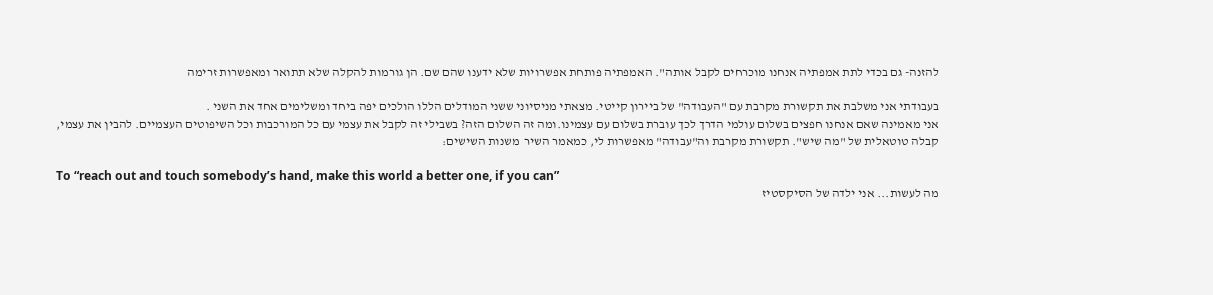להזנה- גם בכדי לתת אמפתיה אנחנו מוכרחים לקבל אותה". האמפתיה פותחת אפשרויות שלא ידענו שהם שם. הן גורמות להקלה שלא תתואר ומאפשרות זרימה

בעבודתי אני משלבת את תקשורת מקרבת עם "העבודה" של ביירון קייטי. מצאתי מניסיוני ששני המודלים הללו הולכים יפה ביחד ומשלימים אחד את השני .
אני מאמינה שאם אנחנו חפצים בשלום עולמי הדרך לכך עוברת בשלום עם עצמינו.ומה זה השלום הזה? בשבילי זה לקבל את עצמי עם כל המורכבות וכל השיפוטים העצמיים. להבין את עצמי, קבלה טוטאלית של "מה שיש". תקשורת מקרבת וה"עבודה" מאפשרות לי, כמאמר השיר  משנות השישים:

To “reach out and touch somebody’s hand, make this world a better one, if you can”
מה לעשות... אני ילדה של הסיקסטיז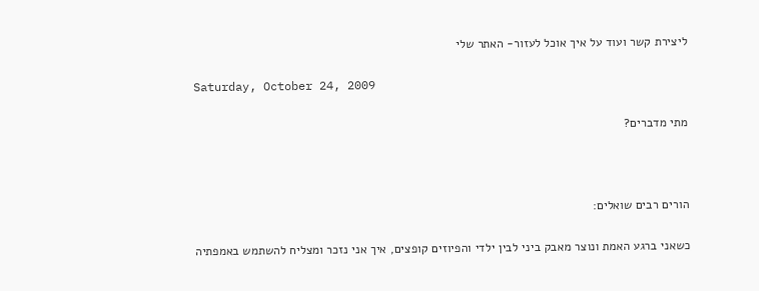ליצירת קשר ועוד על איך אוכל לעזור- האתר שלי

Saturday, October 24, 2009

מתי מדברים?



הורים רבים שואלים:

כשאני ברגע האמת ונוצר מאבק ביני לבין ילדי והפיוזים קופצים, איך אני נזכר ומצליח להשתמש באמפתיה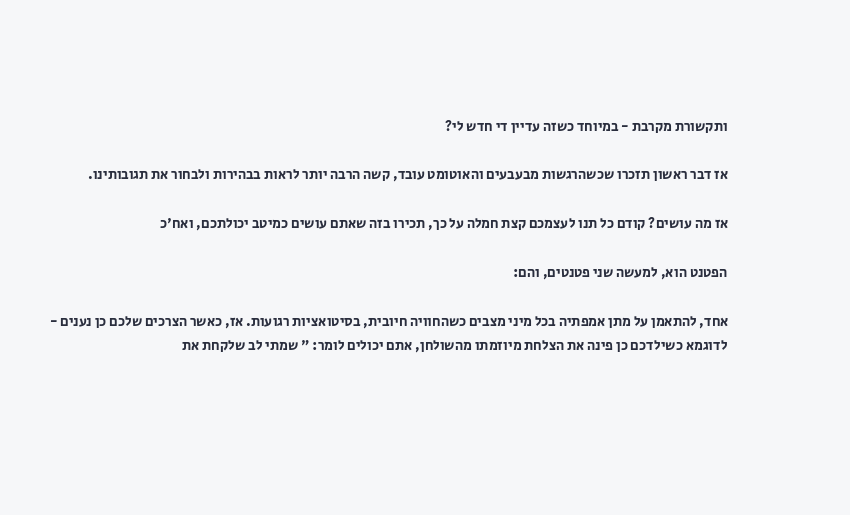ותקשורת מקרבת - במיוחד כשזה עדיין די חדש לי?

אז דבר ראשון תזכרו שכשהרגשות מבעבעים והאוטומט עובד, קשה הרבה יותר לראות בבהירות ולבחור את תגובותינו.

אז מה עושים? קודם כל תנו לעצמכם קצת חמלה על כך, תכירו בזה שאתם עושים כמיטב יכולתכם, ואח'כ

הפטנט הוא, למעשה שני פטנטים, והם:

אחד, להתאמן על מתן אמפתיה בכל מיני מצבים כשהחוויה חיובית, בסיטואציות רגועות. אז, כאשר הצרכים שלכם כן נענים - לדוגמא כשילדכם כן פינה את הצלחת מיוזמתו מהשולחן, אתם יכולים לומר: " שמתי לב שלקחת את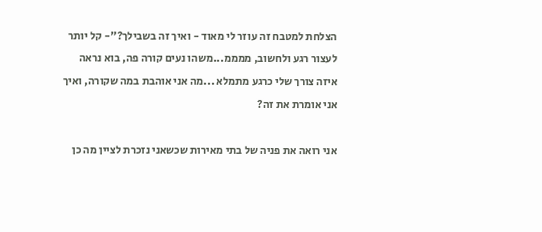הצלחת למטבח זה עוזר לי מאוד - ואיך זה בשבילך?"- קל יותר לעצור רגע ולחשוב, ממממ...משהו נעים קורה פה, בוא נראה איזה צורך שלי כרגע מתמלא ...מה אני אוהבת במה שקורה, ואיך אני אומרת את זה?

אני רואה את פניה של בתי מאירות שכשאני נזכרת לציין מה כן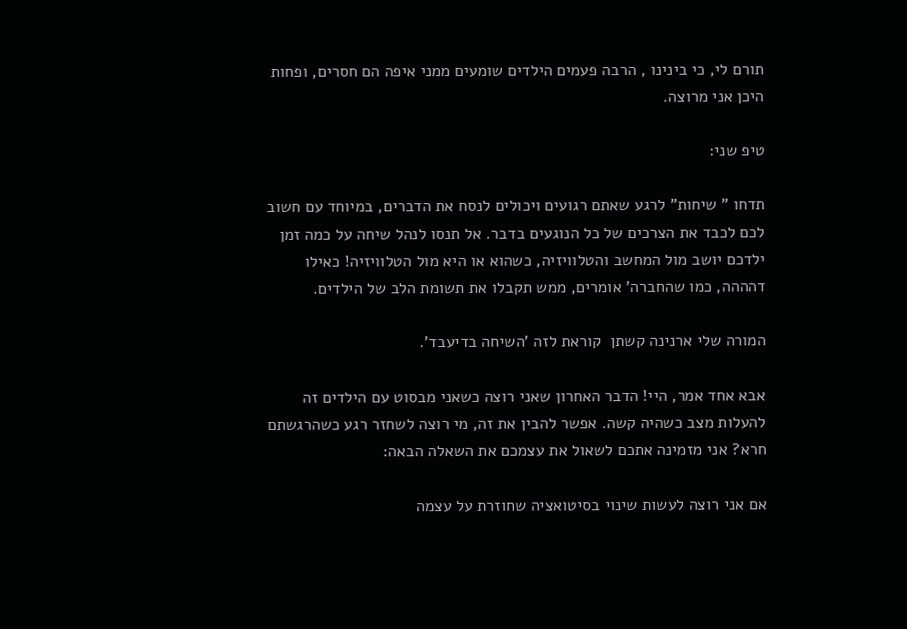תורם לי, כי בינינו , הרבה פעמים הילדים שומעים ממני איפה הם חסרים, ופחות היכן אני מרוצה.

טיפ שני:

תדחו " שיחות" לרגע שאתם רגועים ויכולים לנסח את הדברים, במיוחד עם חשוב לכם לכבד את הצרכים של כל הנוגעים בדבר. אל תנסו לנהל שיחה על כמה זמן ילדכם יושב מול המחשב והטלוויזיה, כשהוא או היא מול הטלוויזיה! כאילו דהההה, כמו שהחברה' אומרים, ממש תקבלו את תשומת הלב של הילדים.

המורה שלי ארנינה קשתן  קוראת לזה 'השיחה בדיעבד'.

אבא אחד אמר, היי! הדבר האחרון שאני רוצה כשאני מבסוט עם הילדים זה להעלות מצב כשהיה קשה. אפשר להבין את זה, מי רוצה לשחזר רגע כשהרגשתם חרא? אני מזמינה אתכם לשאול את עצמכם את השאלה הבאה:

אם אני רוצה לעשות שינוי בסיטואציה שחוזרת על עצמה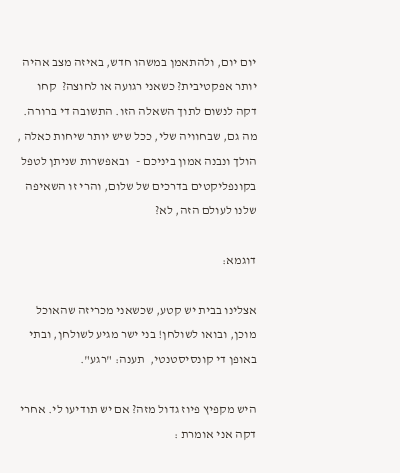יום יום, ולהתאמן במשהו חדש, באיזה מצב אהיה יותר אפקטיבית? כשאני רגועה או לחוצה?  קחו דקה לנשום לתוך השאלה הזו. התשובה די ברורה. מה גם, שבחוויה שלי, ככל שיש יותר שיחות כאלה , הולך ונבנה אמון ביניכם -   ובאפשרות שניתן לטפל בקונפליקטים בדרכים של שלום, והרי זו השאיפה שלנו לעולם הזה, לא?

דוגמא:

אצלינו בבית יש קטע, שכשאני מכריזה שהאוכל מוכן, ובואו לשולחן! בני ישר מגיע לשולחן, ובתי באופן די קונסיסטנטי,  תענה: "רגע".

היש מקפיץ פיוז גדול מזה? אם יש תודיעו לי. אחרי דקה אני אומרת :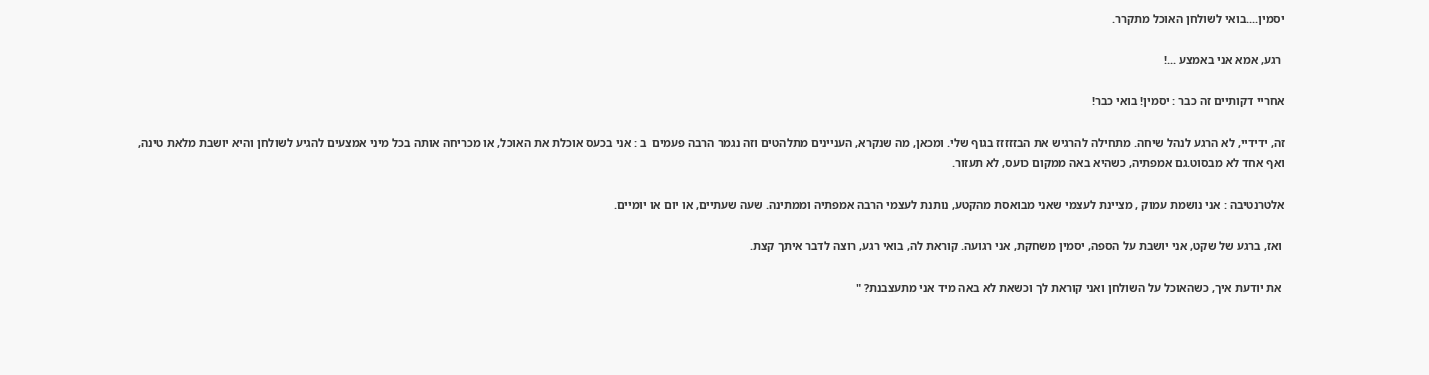יסמין....בואי לשולחן האוכל מתקרר.

 רגע, אמא אני באמצע ...!

אחריי דקותיים זה כבר : יסמין! בואי כבר!

זה, ידידיי, לא הרגע לנהל שיחה. מתחילה להרגיש את הבזזזזז בגוף שלי. ומכאן, מה שנקרא, העניינים מתלהטים וזה נגמר הרבה פעמים  ב : אני בכעס אוכלת את האוכל, או מכריחה אותה בכל מיני אמצעים להגיע לשולחן והיא יושבת מלאת טינה, ואף אחד לא מבסוט.גם אמפתיה, כשהיא באה ממקום כועס, לא תעזור.

אלטרנטיבה : אני נושמת עמוק , מציינת לעצמי שאני מבואסת מהקטע, נותנת לעצמי הרבה אמפתיה וממתינה. שעה שעתיים, או יום או יומיים.

 ואז, ברגע של שקט, אני יושבת על הספה, יסמין משחקת, אני רגועה. קוראת לה, בואי רגע, רוצה לדבר איתך קצת.

 את יודעת איך, כשהאוכל על השולחן ואני קוראת לך וכשאת לא באה מיד אני מתעצבנת? "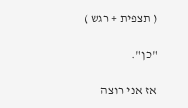( תצפית + רגש )

"כן".

אז אני רוצה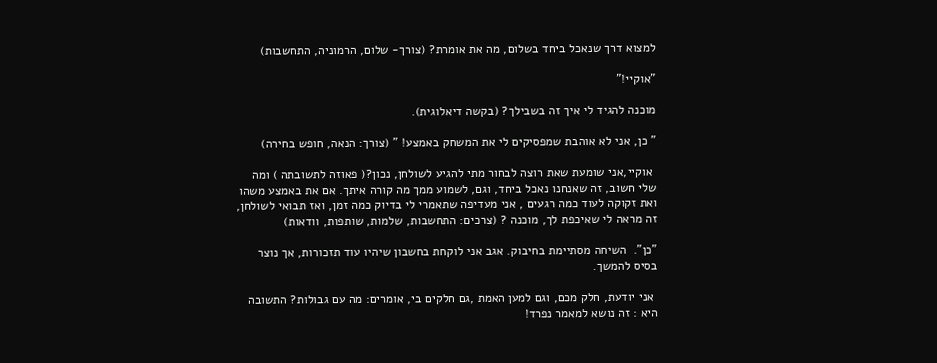למצוא דרך שנאכל ביחד בשלום, מה את אומרת? (צורך- שלום, הרמוניה, התחשבות)

"אוקיי!"

מוכנה להגיד לי איך זה בשבילך? (בקשה דיאלוגית).

" כן, אני לא אוהבת שמפסיקים לי את המשחק באמצע! " (צורך: הנאה, חופש בחירה)

 אוקיי,אני שומעת שאת רוצה לבחור מתי להגיע לשולחן, נכון?( פאוזה לתשובתה ) ומה שלי חשוב, זה שאנחנו נאכל ביחד, וגם, לשמוע ממך מה קורה איתך. אם את באמצע משהו ואת זקוקה לעוד כמה רגעים , אני מעדיפה שתאמרי לי בדיוק כמה זמן, ואז תבואי לשולחן, זה מראה לי שאיכפת לך, מוכנה ? (צרכים: התחשבות, שלמות, שותפות, וודאות)

"כן".  השיחה מסתיימת בחיבוק. אגב אני לוקחת בחשבון שיהיו עוד תזכורות, אך נוצר בסיס להמשך.

 אני יודעת, חלק מכם, וגם למען האמת ,גם חלקים בי, אומרים: מה עם גבולות? התשובה היא : זה נושא למאמר נפרד!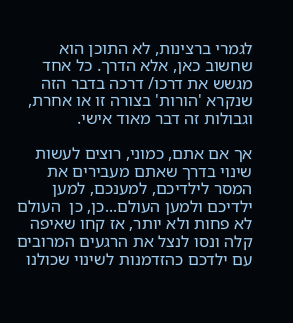לגמרי ברצינות, לא התוכן הוא שחשוב כאן, אלא הדרך. כל אחד מגשש את דרכו/ דרכה בדבר הזה שנקרא 'הורות' בצורה זו או אחרת, וגבולות זה דבר מאוד אישי.

אך אם אתם, כמוני, רוצים לעשות שינוי בדרך שאתם מעבירים את המסר לילדיכם, למענכם, למען ילדיכם ולמען העולם...כן, כן  העולם לא פחות ולא יותר, אז קחו שאיפה קלה ונסו לנצל את הרגעים המרובים עם ילדכם כהזדמנות לשינוי שכולנו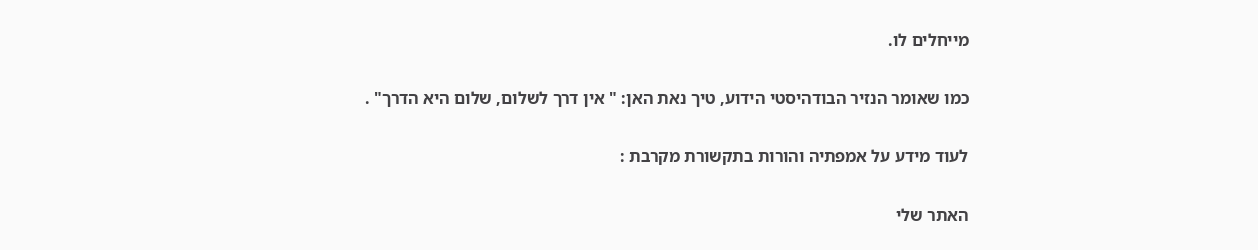מייחלים לו.

כמו שאומר הנזיר הבודהיסטי הידוע, טיך נאת האן: " אין דרך לשלום, שלום היא הדרך" .

לעוד מידע על אמפתיה והורות בתקשורת מקרבת :

האתר שלי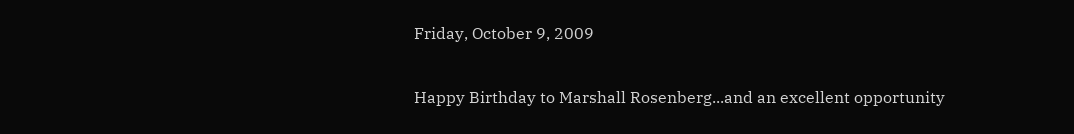Friday, October 9, 2009

Happy Birthday to Marshall Rosenberg...and an excellent opportunity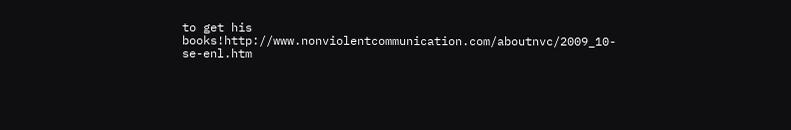to get his books!http://www.nonviolentcommunication.com/aboutnvc/2009_10-se-enl.htm